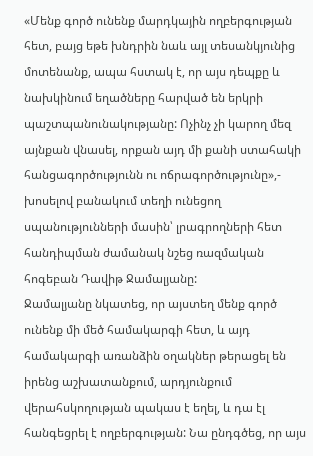«Մենք գործ ունենք մարդկային ողբերգության հետ, բայց եթե խնդրին նաև այլ տեսանկյունից մոտենանք, ապա հստակ է, որ այս դեպքը և նախկինում եղածները հարված են երկրի պաշտպանունակությանը: Ոչինչ չի կարող մեզ այնքան վնասել, որքան այդ մի քանի ստահակի հանցագործությունն ու ոճրագործությունը»,- խոսելով բանակում տեղի ունեցող սպանությունների մասին՝ լրագրողների հետ հանդիպման ժամանակ նշեց ռազմական հոգեբան Դավիթ Ջամալյանը:
Ջամալյանը նկատեց, որ այստեղ մենք գործ ունենք մի մեծ համակարգի հետ, և այդ համակարգի առանձին օղակներ թերացել են իրենց աշխատանքում, արդյունքում վերահսկողության պակաս է եղել, և դա էլ հանգեցրել է ողբերգության: Նա ընդգծեց, որ այս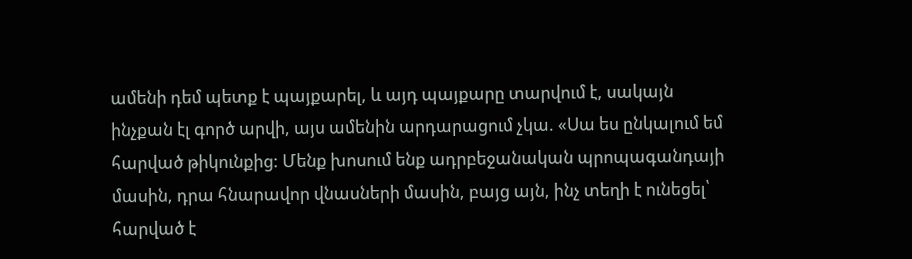ամենի դեմ պետք է պայքարել, և այդ պայքարը տարվում է, սակայն ինչքան էլ գործ արվի, այս ամենին արդարացում չկա. «Սա ես ընկալում եմ հարված թիկունքից: Մենք խոսում ենք ադրբեջանական պրոպագանդայի մասին, դրա հնարավոր վնասների մասին, բայց այն, ինչ տեղի է ունեցել՝ հարված է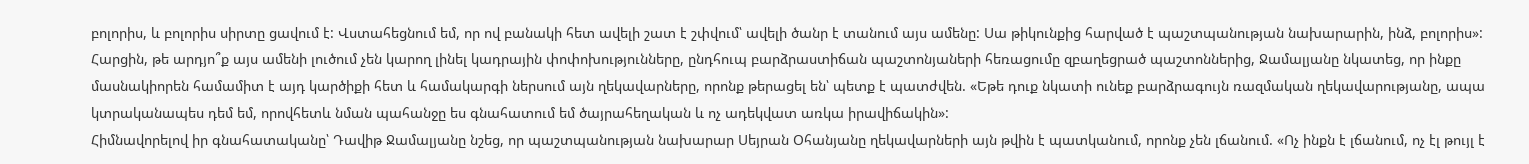բոլորիս, և բոլորիս սիրտը ցավում է: Վստահեցնում եմ, որ ով բանակի հետ ավելի շատ է շփվում՝ ավելի ծանր է տանում այս ամենը: Սա թիկունքից հարված է պաշտպանության նախարարին, ինձ, բոլորիս»:
Հարցին, թե արդյո՞ք այս ամենի լուծում չեն կարող լինել կադրային փոփոխությունները, ընդհուպ բարձրաստիճան պաշտոնյաների հեռացումը զբաղեցրած պաշտոններից, Ջամալյանը նկատեց, որ ինքը մասնակիորեն համամիտ է այդ կարծիքի հետ և համակարգի ներսում այն ղեկավարները, որոնք թերացել են՝ պետք է պատժվեն. «Եթե դուք նկատի ունեք բարձրագույն ռազմական ղեկավարությանը, ապա կտրականապես դեմ եմ, որովհետև նման պահանջը ես գնահատում եմ ծայրահեղական և ոչ ադեկվատ առկա իրավիճակին»:
Հիմնավորելով իր գնահատականը՝ Դավիթ Ջամալյանը նշեց, որ պաշտպանության նախարար Սեյրան Օհանյանը ղեկավարների այն թվին է պատկանում, որոնք չեն լճանում. «Ոչ ինքն է լճանում, ոչ էլ թույլ է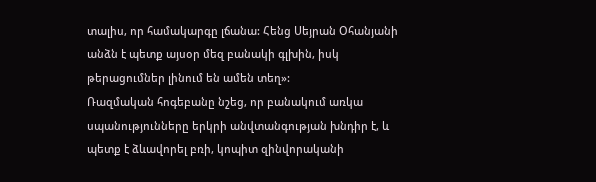տալիս, որ համակարգը լճանա: Հենց Սեյրան Օհանյանի անձն է պետք այսօր մեզ բանակի գլխին, իսկ թերացումներ լինում են ամեն տեղ»:
Ռազմական հոգեբանը նշեց, որ բանակում առկա սպանությունները երկրի անվտանգության խնդիր է, և պետք է ձևավորել բռի, կոպիտ զինվորականի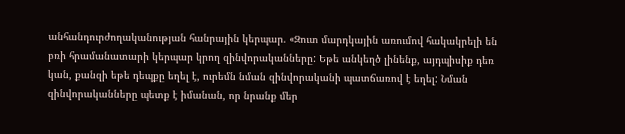անհանդուրժողականության հանրային կերպար. «Զուտ մարդկային առումով հակակրելի են բռի հրամանատարի կերպար կրող զինվորականները: Եթե անկեղծ լինենք, այդպիսիք դեռ կան, քանզի եթե դեպքը եղել է, ուրեմն նման զինվորականի պատճառով է եղել: Նման զինվորականները պետք է իմանան, որ նրանք մեր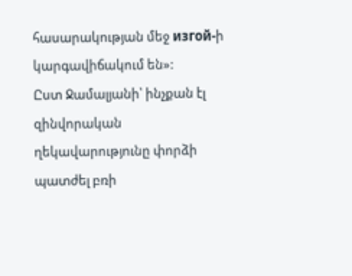հասարակության մեջ изгой-ի կարգավիճակում են»:
Ըստ Ջամալյանի՝ ինչքան էլ զինվորական ղեկավարությունը փորձի պատժել բռի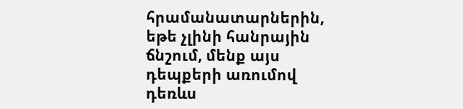հրամանատարներին, եթե չլինի հանրային ճնշում, մենք այս դեպքերի առումով դեռևս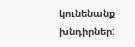կունենանք խնդիրներ: